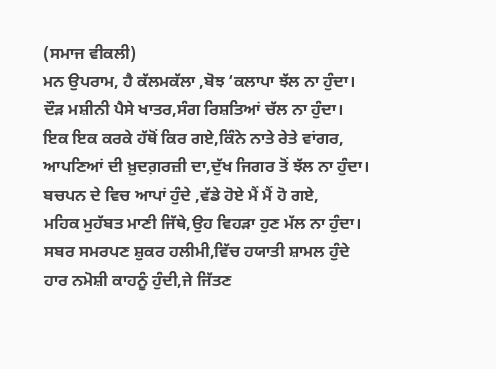(ਸਮਾਜ ਵੀਕਲੀ)
ਮਨ ਉਪਰਾਮ, ਹੈ ਕੱਲਮਕੱਲਾ ,ਬੋਝ ‘ਕਲਾਪਾ ਝੱਲ ਨਾ ਹੁੰਦਾ।
ਦੌੜ ਮਸ਼ੀਨੀ ਪੈਸੇ ਖਾਤਰ,ਸੰਗ ਰਿਸ਼ਤਿਆਂ ਚੱਲ ਨਾ ਹੁੰਦਾ।
ਇਕ ਇਕ ਕਰਕੇ ਹੱਥੋਂ ਕਿਰ ਗਏ,ਕਿੰਨੇ ਨਾਤੇ ਰੇਤੇ ਵਾਂਗਰ,
ਆਪਣਿਆਂ ਦੀ ਖ਼ੁਦਗ਼ਰਜ਼ੀ ਦਾ,ਦੁੱਖ ਜਿਗਰ ਤੋਂ ਝੱਲ ਨਾ ਹੁੰਦਾ।
ਬਚਪਨ ਦੇ ਵਿਚ ਆਪਾਂ ਹੁੰਦੇ ,ਵੱਡੇ ਹੋਏ ਮੈਂ ਮੈਂ ਹੋ ਗਏ,
ਮਹਿਕ ਮੁਹੱਬਤ ਮਾਣੀ ਜਿੱਥੇ,ਉਹ ਵਿਹੜਾ ਹੁਣ ਮੱਲ ਨਾ ਹੁੰਦਾ।
ਸਬਰ ਸਮਰਪਣ ਸ਼ੁਕਰ ਹਲੀਮੀ,ਵਿੱਚ ਹਯਾਤੀ ਸ਼ਾਮਲ ਹੁੰਦੇ
ਹਾਰ ਨਮੋਸ਼ੀ ਕਾਹਨੂੰ ਹੁੰਦੀ,ਜੇ ਜਿੱਤਣ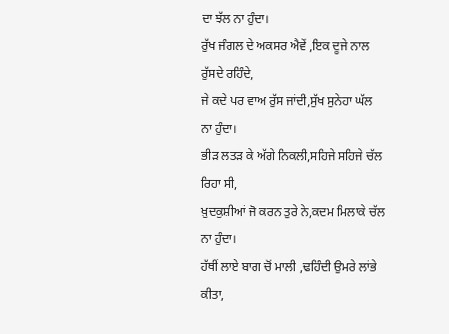ਦਾ ਝੱਲ ਨਾ ਹੁੰਦਾ।
ਰੁੱਖ ਜੰਗਲ ਦੇ ਅਕਸਰ ਐਵੇਂ ,ਇਕ ਦੂਜੇ ਨਾਲ ਰੁੱਸਦੇ ਰਹਿੰਦੇ,
ਜੇ ਕਦੇ ਪਰ ਵਾਅ ਰੁੱਸ ਜਾਂਦੀ,ਸੁੱਖ ਸੁਨੇਹਾ ਘੱਲ ਨਾ ਹੁੰਦਾ।
ਭੀੜ ਲਤੜ ਕੇ ਅੱਗੇ ਨਿਕਲੀ,ਸਹਿਜੇ ਸਹਿਜੇ ਚੱਲ ਰਿਹਾ ਸੀ,
ਖ਼ੁਦਕੁਸ਼ੀਆਂ ਜੋ ਕਰਨ ਤੁਰੇ ਨੇ,ਕਦਮ ਮਿਲਾਕੇ ਚੱਲ ਨਾ ਹੁੰਦਾ।
ਹੱਥੀਂ ਲਾਏ ਬਾਗ ਚੋਂ ਮਾਲੀ ,ਢਹਿੰਦੀ ਉਮਰੇ ਲਾਂਭੇ ਕੀਤਾ,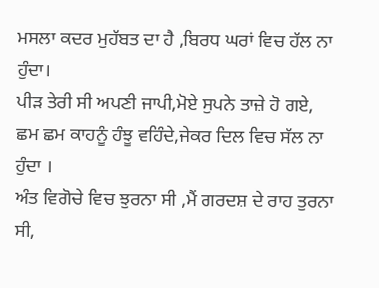ਮਸਲਾ ਕਦਰ ਮੁਹੱਬਤ ਦਾ ਹੈ ,ਬਿਰਧ ਘਰਾਂ ਵਿਚ ਹੱਲ ਨਾ ਹੁੰਦਾ।
ਪੀੜ ਤੇਰੀ ਸੀ ਅਪਣੀ ਜਾਪੀ,ਮੋਏ ਸੁਪਨੇ ਤਾਜ਼ੇ ਹੋ ਗਏ,
ਛਮ ਛਮ ਕਾਹਨੂੰ ਹੰਝੂ ਵਹਿੰਦੇ,ਜੇਕਰ ਦਿਲ ਵਿਚ ਸੱਲ ਨਾ ਹੁੰਦਾ ।
ਅੰਤ ਵਿਗੋਚੇ ਵਿਚ ਝੁਰਨਾ ਸੀ ,ਮੈਂ ਗਰਦਸ਼ ਦੇ ਰਾਹ ਤੁਰਨਾ ਸੀ,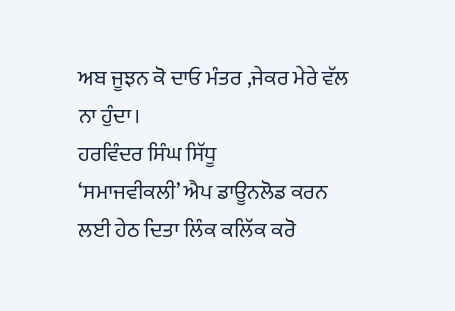ਅਬ ਜੂਝਨ ਕੋ ਦਾਓ ਮੰਤਰ ,ਜੇਕਰ ਮੇਰੇ ਵੱਲ ਨਾ ਹੁੰਦਾ।
ਹਰਵਿੰਦਰ ਸਿੰਘ ਸਿੱਧੂ
‘ਸਮਾਜਵੀਕਲੀ’ ਐਪ ਡਾਊਨਲੋਡ ਕਰਨ ਲਈ ਹੇਠ ਦਿਤਾ ਲਿੰਕ ਕਲਿੱਕ ਕਰੋ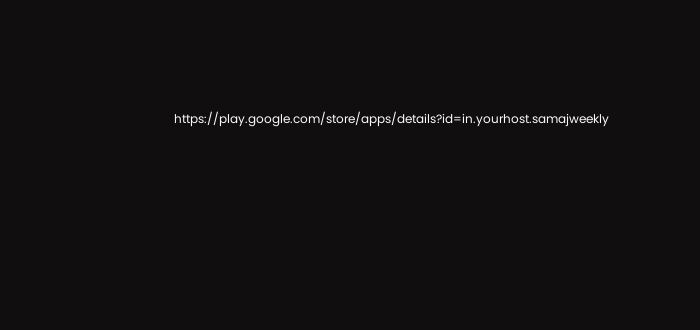https://play.google.com/store/apps/details?id=in.yourhost.samajweekly